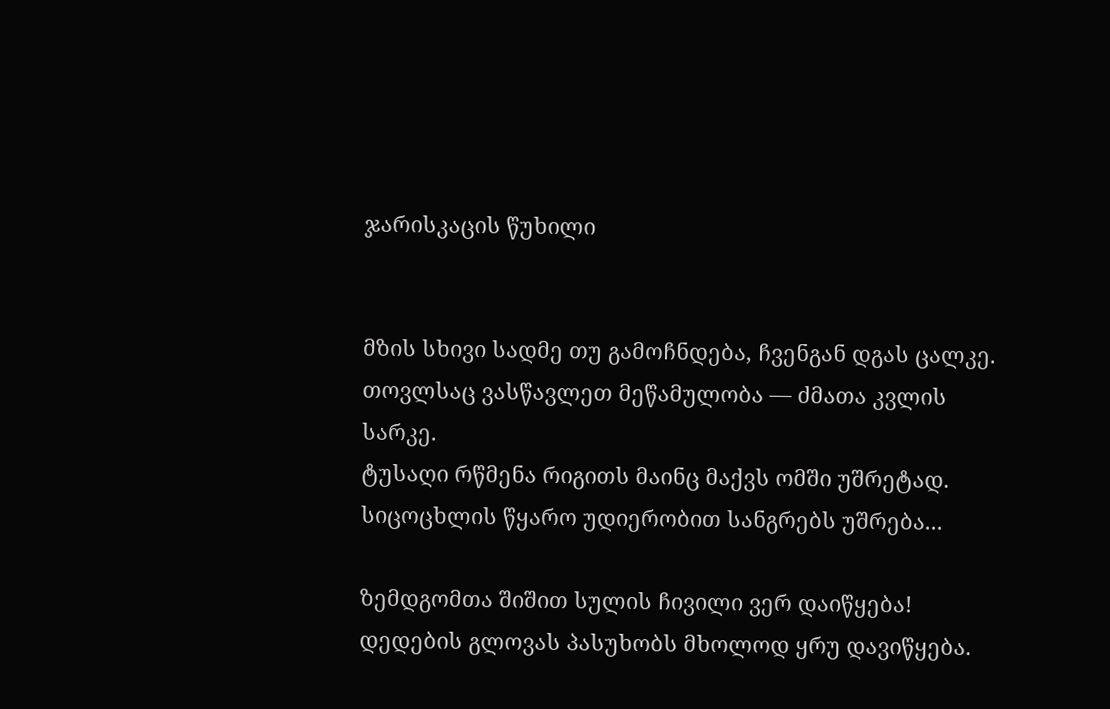ჯარისკაცის წუხილი


მზის სხივი სადმე თუ გამოჩნდება, ჩვენგან დგას ცალკე.
თოვლსაც ვასწავლეთ მეწამულობა — ძმათა კვლის სარკე.
ტუსაღი რწმენა რიგითს მაინც მაქვს ომში უშრეტად.
სიცოცხლის წყარო უდიერობით სანგრებს უშრება...

ზემდგომთა შიშით სულის ჩივილი ვერ დაიწყება!
დედების გლოვას პასუხობს მხოლოდ ყრუ დავიწყება.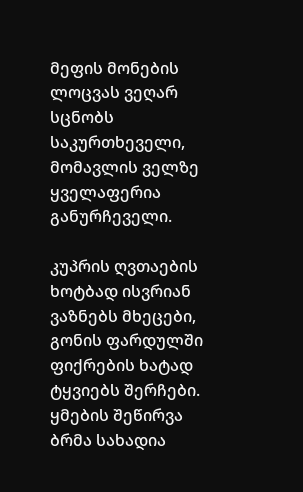მეფის მონების ლოცვას ვეღარ სცნობს საკურთხეველი,
მომავლის ველზე ყველაფერია განურჩეველი.

კუპრის ღვთაების ხოტბად ისვრიან ვაზნებს მხეცები,
გონის ფარდულში ფიქრების ხატად ტყვიებს შერჩები.
ყმების შეწირვა ბრმა სახადია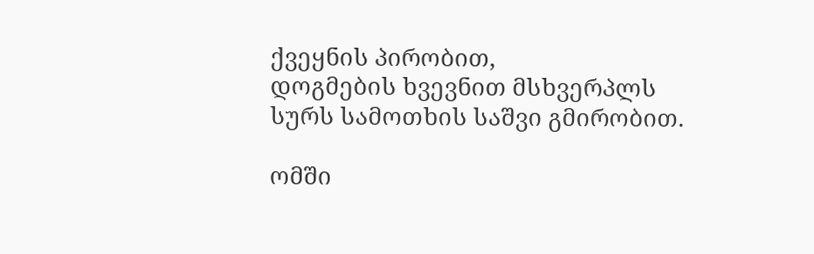ქვეყნის პირობით,
დოგმების ხვევნით მსხვერპლს სურს სამოთხის საშვი გმირობით.

ომში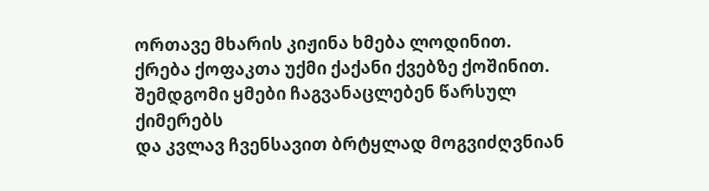ორთავე მხარის კიჟინა ხმება ლოდინით.
ქრება ქოფაკთა უქმი ქაქანი ქვებზე ქოშინით.
შემდგომი ყმები ჩაგვანაცლებენ წარსულ ქიმერებს
და კვლავ ჩვენსავით ბრტყლად მოგვიძღვნიან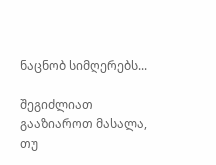ნაცნობ სიმღერებს...

შეგიძლიათ გააზიაროთ მასალა, თუ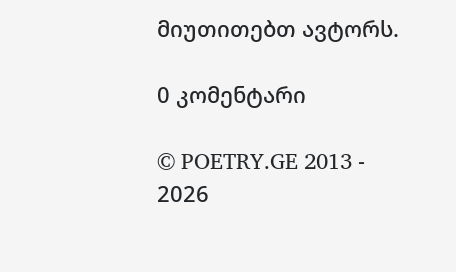მიუთითებთ ავტორს.

0 კომენტარი

© POETRY.GE 2013 - 2026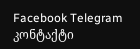Facebook Telegram კონტაქტი